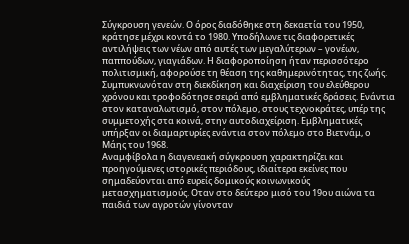Σύγκρουση γενεών. Ο όρος διαδόθηκε στη δεκαετία του 1950, κράτησε μέχρι κοντά το 1980. Υποδήλωνε τις διαφορετικές αντιλήψεις των νέων από αυτές των μεγαλύτερων – γονέων, παππούδων, γιαγιάδων. Η διαφοροποίηση ήταν περισσότερο πολιτισμική, αφορούσε τη θέαση της καθημερινότητας, της ζωής. Συμπυκνωνόταν στη διεκδίκηση και διαχείριση του ελεύθερου χρόνου και τροφοδότησε σειρά από εμβληματικές δράσεις. Ενάντια στον καταναλωτισμό, στον πόλεμο, στους τεχνοκράτες, υπέρ της συμμετοχής στα κοινά, στην αυτοδιαχείριση. Εμβληματικές υπήρξαν οι διαμαρτυρίες ενάντια στον πόλεμο στο Βιετνάμ, ο Μάης του 1968.
Αναμφίβολα η διαγενεακή σύγκρουση χαρακτηρίζει και προηγούμενες ιστορικές περιόδους, ιδιαίτερα εκείνες που σημαδεύονται από ευρείς δομικούς κοινωνικούς μετασχηματισμούς. Οταν στο δεύτερο μισό του 19ου αιώνα τα παιδιά των αγροτών γίνονταν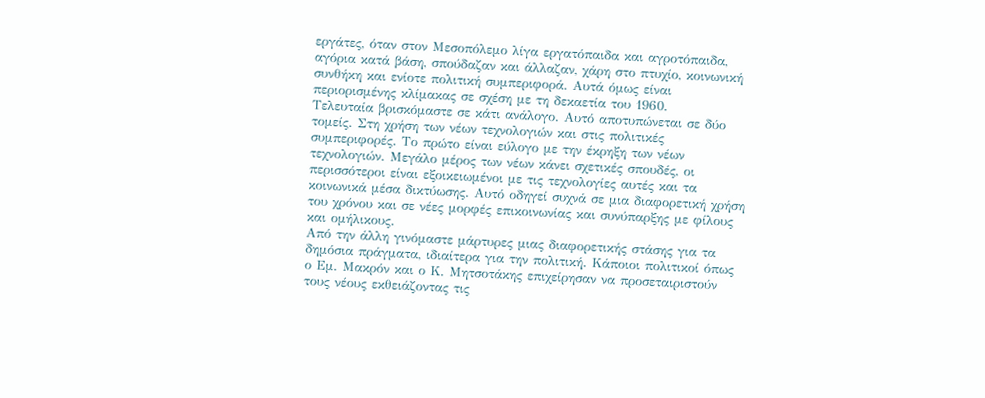εργάτες, όταν στον Μεσοπόλεμο λίγα εργατόπαιδα και αγροτόπαιδα, αγόρια κατά βάση, σπούδαζαν και άλλαζαν, χάρη στο πτυχίο, κοινωνική συνθήκη και ενίοτε πολιτική συμπεριφορά. Αυτά όμως είναι περιορισμένης κλίμακας σε σχέση με τη δεκαετία του 1960.
Τελευταία βρισκόμαστε σε κάτι ανάλογο. Αυτό αποτυπώνεται σε δύο τομείς. Στη χρήση των νέων τεχνολογιών και στις πολιτικές συμπεριφορές. Το πρώτο είναι εύλογο με την έκρηξη των νέων τεχνολογιών. Μεγάλο μέρος των νέων κάνει σχετικές σπουδές, οι περισσότεροι είναι εξοικειωμένοι με τις τεχνολογίες αυτές και τα κοινωνικά μέσα δικτύωσης. Αυτό οδηγεί συχνά σε μια διαφορετική χρήση του χρόνου και σε νέες μορφές επικοινωνίας και συνύπαρξης με φίλους και ομήλικους.
Από την άλλη γινόμαστε μάρτυρες μιας διαφορετικής στάσης για τα δημόσια πράγματα, ιδιαίτερα για την πολιτική. Κάποιοι πολιτικοί όπως ο Εμ. Μακρόν και ο Κ. Μητσοτάκης επιχείρησαν να προσεταιριστούν τους νέους εκθειάζοντας τις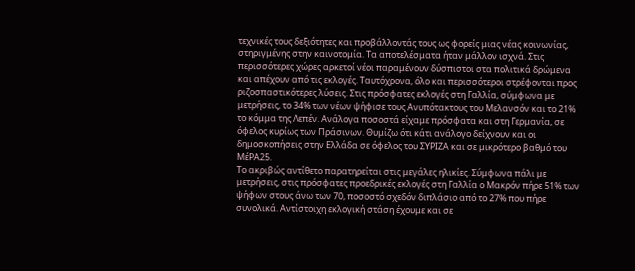τεχνικές τους δεξιότητες και προβάλλοντάς τους ως φορείς μιας νέας κοινωνίας, στηριγμένης στην καινοτομία. Τα αποτελέσματα ήταν μάλλον ισχνά. Στις περισσότερες χώρες αρκετοί νέοι παραμένουν δύσπιστοι στα πολιτικά δρώμενα και απέχουν από τις εκλογές. Ταυτόχρονα, όλο και περισσότεροι στρέφονται προς ριζοσπαστικότερες λύσεις. Στις πρόσφατες εκλογές στη Γαλλία, σύμφωνα με μετρήσεις, το 34% των νέων ψήφισε τους Ανυπότακτους του Μελανσόν και το 21% το κόμμα της Λεπέν. Ανάλογα ποσοστά είχαμε πρόσφατα και στη Γερμανία, σε όφελος κυρίως των Πράσινων. Θυμίζω ότι κάτι ανάλογο δείχνουν και οι δημοσκοπήσεις στην Ελλάδα σε όφελος του ΣΥΡΙΖΑ και σε μικρότερο βαθμό του ΜέΡΑ25.
Το ακριβώς αντίθετο παρατηρείται στις μεγάλες ηλικίες. Σύμφωνα πάλι με μετρήσεις, στις πρόσφατες προεδρικές εκλογές στη Γαλλία ο Μακρόν πήρε 51% των ψήφων στους άνω των 70, ποσοστό σχεδόν διπλάσιο από το 27% που πήρε συνολικά. Αντίστοιχη εκλογική στάση έχουμε και σε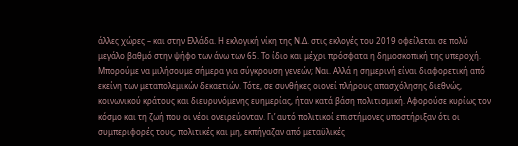άλλες χώρες – και στην Ελλάδα. Η εκλογική νίκη της Ν.Δ. στις εκλογές του 2019 οφείλεται σε πολύ μεγάλο βαθμό στην ψήφο των άνω των 65. Το ίδιο και μέχρι πρόσφατα η δημοσκοπική της υπεροχή.
Μπορούμε να μιλήσουμε σήμερα για σύγκρουση γενεών; Ναι. Αλλά η σημερινή είναι διαφορετική από εκείνη των μεταπολεμικών δεκαετιών. Τότε, σε συνθήκες οιονεί πλήρους απασχόλησης διεθνώς, κοινωνικού κράτους και διευρυνόμενης ευημερίας, ήταν κατά βάση πολιτισμική. Αφορούσε κυρίως τον κόσμο και τη ζωή που οι νέοι ονειρεύονταν. Γι’ αυτό πολιτικοί επιστήμονες υποστήριξαν ότι οι συμπεριφορές τους, πολιτικές και μη, εκπήγαζαν από μεταϋλικές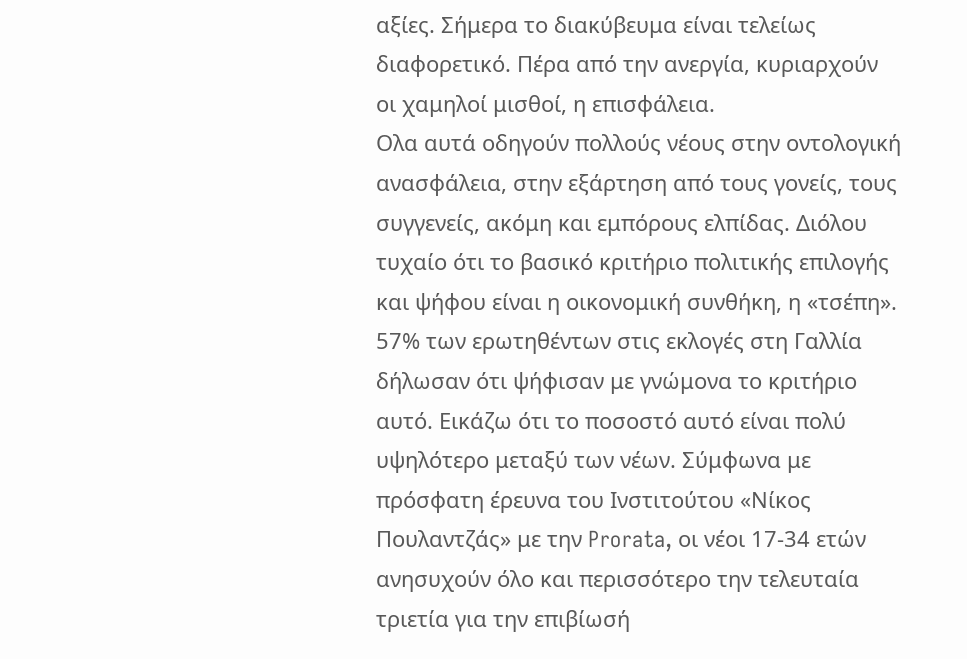αξίες. Σήμερα το διακύβευμα είναι τελείως διαφορετικό. Πέρα από την ανεργία, κυριαρχούν οι χαμηλοί μισθοί, η επισφάλεια.
Ολα αυτά οδηγούν πολλούς νέους στην οντολογική ανασφάλεια, στην εξάρτηση από τους γονείς, τους συγγενείς, ακόμη και εμπόρους ελπίδας. Διόλου τυχαίο ότι το βασικό κριτήριο πολιτικής επιλογής και ψήφου είναι η οικονομική συνθήκη, η «τσέπη». 57% των ερωτηθέντων στις εκλογές στη Γαλλία δήλωσαν ότι ψήφισαν με γνώμονα το κριτήριο αυτό. Εικάζω ότι το ποσοστό αυτό είναι πολύ υψηλότερο μεταξύ των νέων. Σύμφωνα με πρόσφατη έρευνα του Ινστιτούτου «Νίκος Πουλαντζάς» με την Prorata, οι νέοι 17-34 ετών ανησυχούν όλο και περισσότερο την τελευταία τριετία για την επιβίωσή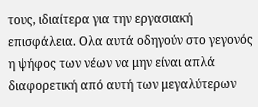τους, ιδιαίτερα για την εργασιακή επισφάλεια. Ολα αυτά οδηγούν στο γεγονός η ψήφος των νέων να μην είναι απλά διαφορετική από αυτή των μεγαλύτερων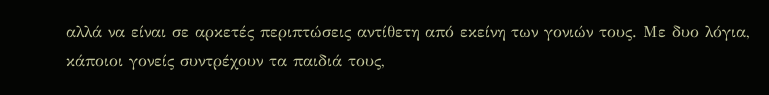αλλά να είναι σε αρκετές περιπτώσεις αντίθετη από εκείνη των γονιών τους. Με δυο λόγια, κάποιοι γονείς συντρέχουν τα παιδιά τους,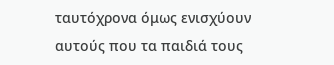ταυτόχρονα όμως ενισχύουν αυτούς που τα παιδιά τους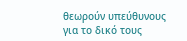θεωρούν υπεύθυνους για το δικό τους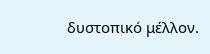δυστοπικό μέλλον.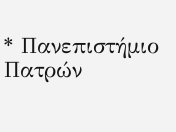* Πανεπιστήμιο Πατρών